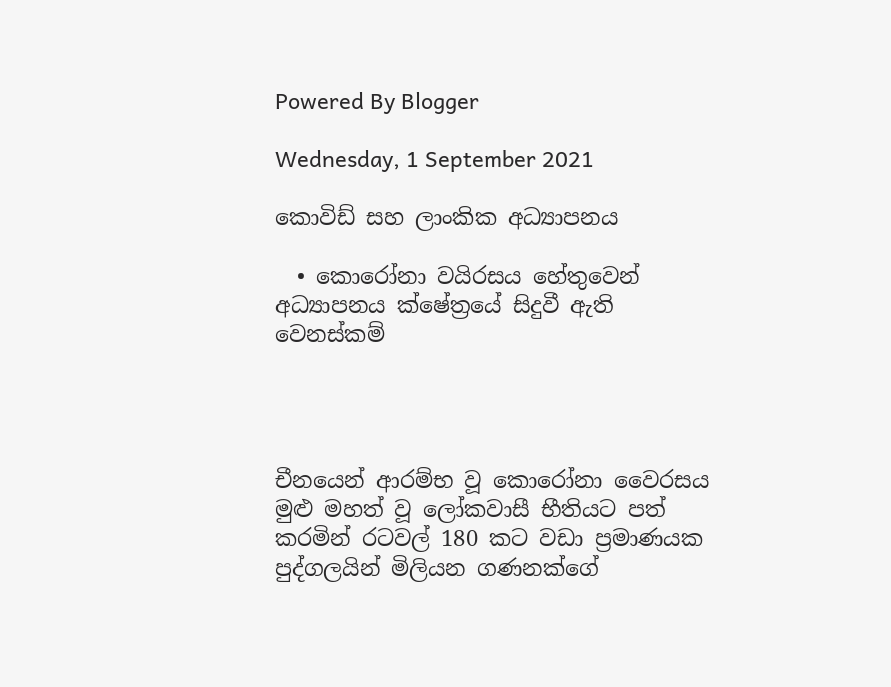Powered By Blogger

Wednesday, 1 September 2021

කොවිඩ් සහ ලාංකික අධ්‍යාපනය

  • කොරෝනා වයිරසය හේතුවෙන් අධ්‍යාපනය ක්ෂේත්‍රයේ සිදුවී ඇති වෙනස්කම්




චීනයෙන් ආරම්භ වූ කොරෝනා වෛරසය මුළු මහත් වූ ලෝකවාසී භීතියට පත් කරමින් රටවල් 180 කට වඩා ප්‍රමාණයක පුද්ගලයින් මිලියන ගණනක්ගේ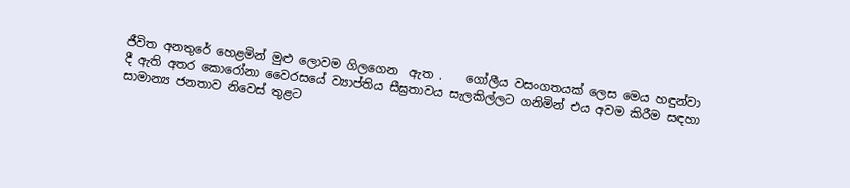ජීවිත අනතුරේ හෙළමින් මුළු ලොවම ගිලගෙන  ඇත .    ගෝලීය වසංගතයක් ලෙස මෙය හඳුන්වා දී ඇති අතර කොරෝනා වෛරසයේ ව්‍යාප්තිය සීඝ්‍රතාවය සැලකිල්ලට ගනිමින් එය අවම කිරීම සඳහා සාමාන්‍ය ජනතාව නිවෙස් තුළට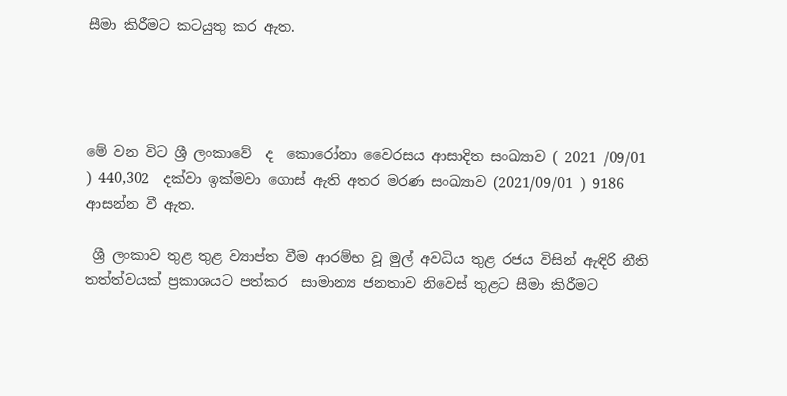සීමා කිරීමට කටයුතු කර ඇත.




මේ වන විට ශ්‍රී ලංකාවේ  ද  කොරෝනා වෛරසය ආසාදිත සංඛ්‍යාව ( 2021 /09/01  ) 440,302  දක්වා ඉක්මවා ගොස් ඇති අතර මරණ සංඛ්‍යාව (2021/09/01 ) 9186 ආසන්න වී ඇත.

 ශ්‍රී ලංකාව තුළ තුළ ව්‍යාප්ත වීම ආරම්භ වූ මුල් අවධිය තුළ රජය විසින් ඇඳිරි නීති තත්ත්වයක් ප්‍රකාශයට පත්කර  සාමාන්‍ය ජනතාව නිවෙස් තුළට සීමා කිරීමට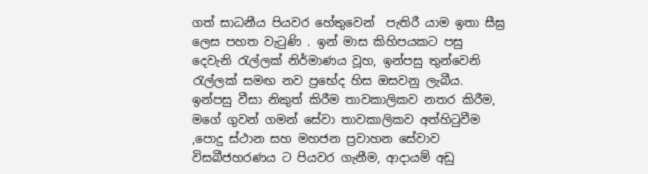ගත් සාධනීය පියවර හේතුවෙන්  පැතිරී යාම ඉතා සීඝ්‍ර  ලෙස පහත වැටුණි . ඉන් මාස කිහිපයකට පසු දෙවැනි රැල්ලක් නිර්මාණය වූහ, ඉන්පසු තුන්වෙනි රැල්ලක් සමඟ නව ප්‍රභේද හිස ඔසවනු ලැබීය.  ඉන්පසු වීසා නිකුත් කිරීම තාවකාලිකව නතර කිරීම, මගේ ගුවන් ගමන් සේවා තාවකාලිකව අත්හිටුවීම ,පොදු ස්ථාන සහ මහජන ප්‍රවාහන සේවාව  විසබීජහරණය ට පියවර ගැනීම, ආදායම් අඩු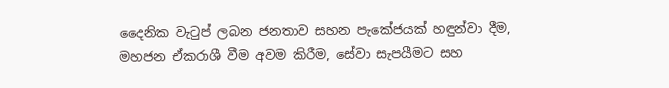දෛනික වැටුප් ලබන ජනතාව සහන පැකේජයක් හඳුන්වා දීම, මහජන ඒකරාශී වීම අවම කිරීම, සේවා සැපයීමට සහ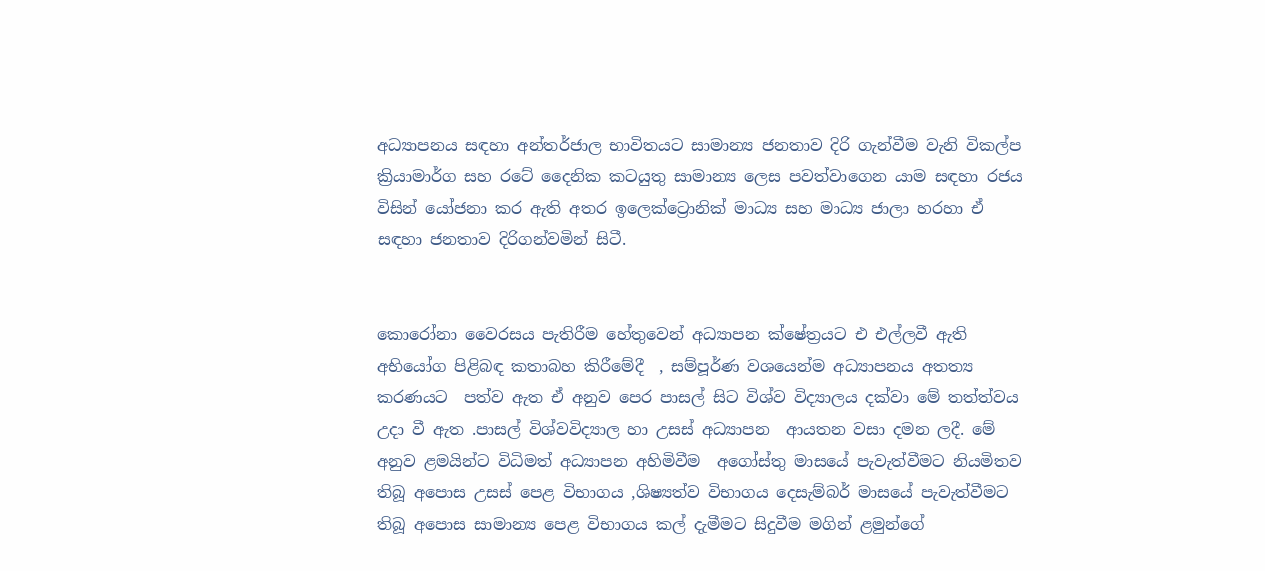අධ්‍යාපනය සඳහා අන්තර්ජාල භාවිතයට සාමාන්‍ය ජනතාව දිරි ගැන්වීම වැනි විකල්ප ක්‍රියාමාර්ග සහ රටේ දෛනික කටයුතු සාමාන්‍ය ලෙස පවත්වාගෙන යාම සඳහා රජය විසින් යෝජනා කර ඇති අතර ඉලෙක්ට්‍රොනික් මාධ්‍ය සහ මාධ්‍ය ජාලා හරහා ඒ සඳහා ජනතාව දිරිගන්වමින් සිටී.


කොරෝනා වෛරසය පැතිරීම හේතුවෙන් අධ්‍යාපන ක්ෂේත්‍රයට එ එල්ලවී ඇති අභියෝග පිළිබඳ කතාබහ කිරීමේදී  , සම්පූර්ණ වශයෙන්ම අධ්‍යාපනය අතත්‍ය කරණයට  පත්ව ඇත ඒ අනුව පෙර පාසල් සිට විශ්ව විද්‍යාලය දක්වා මේ තත්ත්වය උදා වී ඇත .පාසල් විශ්වවිද්‍යාල හා උසස් අධ්‍යාපන  ආයතන වසා දමන ලදී. මේ අනුව ළමයින්ට විධිමත් අධ්‍යාපන අහිමිවීම  අගෝස්තු මාසයේ පැවැත්වීමට නියමිතව තිබූ අපොස උසස් පෙළ විභාගය ,ශිෂ්‍යත්ව විභාගය දෙසැම්බර් මාසයේ පැවැත්වීමට තිබූ අපොස සාමාන්‍ය පෙළ විභාගය කල් දැමීමට සිදුවීම මගින් ළමුන්ගේ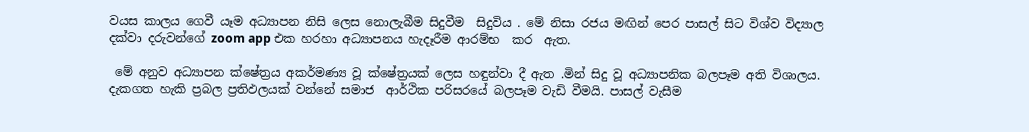වයස කාලය ගෙවී යෑම අධ්‍යාපන නිසි ලෙස නොලැබීම සිදුවීම  සිදුවිය . මේ නිසා රජය මඟින් පෙර පාසල් සිට විශ්ව විද්‍යාල දක්වා දරුවන්ගේ zoom app එක හරහා අධ්‍යාපනය හැදෑරීම ආරම්භ  කර  ඇත.

 මේ අනුව අධ්‍යාපන ක්ෂේත්‍රය අකර්මණ්‍ය වූ ක්ෂේත්‍රයක් ලෙස හඳුන්වා දී ඇත .මින් සිදු වූ අධ්‍යාපනික බලපෑම අති විශාලය.  දැකගත හැකි ප්‍රබල ප්‍රතිඵලයක් වන්නේ සමාජ  ආර්ථික පරිසරයේ බලපෑම වැඩි වීමයි. පාසල් වැසීම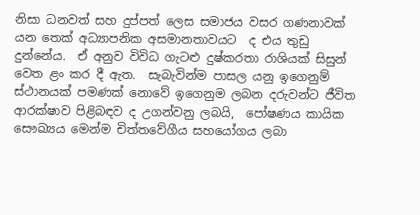නිසා ධනවත් සහ දුප්පත් ලෙස සමාජය වසර ගණනාවක් යන තෙක් අධ්‍යාපනික අසමානතාවයට  ද එය තුඩු දුන්නේය.  ඒ අනුව විවිධ ගැටළු දුෂ්කරතා රාශියක් සිසුන් වෙත ළං කර දී ඇත.  සැබැවින්ම පාසල යනු ඉගෙනුම් ස්ථානයක් පමණක් නොවේ ඉගෙනුම ලබන දරුවන්ට ජීවිත ආරක්ෂාව පිළිබඳව ද උගන්වනු ලබයි,  පෝෂණය කායික සෞඛ්‍යය මෙන්ම චිත්තවේගීය සහයෝගය ලබා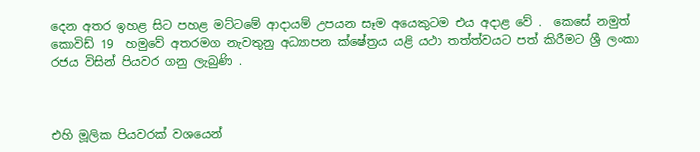දෙන අතර ඉහළ සිට පහළ මට්ටමේ ආදායම් උපයන සෑම අයෙකුටම එය අදාළ වේ .  කෙසේ නමුත්  කොවිඩ් 19  හමුවේ අතරමග නැවතුනු අධ්‍යාපන ක්ෂේත්‍රය යළි යථා තත්ත්වයට පත් කිරීමට ශ්‍රී ලංකා රජය විසින් පියවර ගනු ලැබුණි .



එහි මූලික පියවරක් වශයෙන්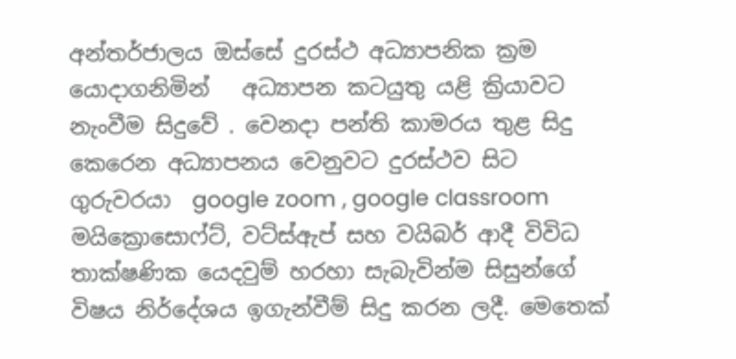අන්තර්ජාලය ඔස්සේ දුරස්ථ අධ්‍යාපනික ක්‍රම යොදාගනිමින්   අධ්‍යාපන කටයුතු යළි ක්‍රියාවට නැංවීම සිදුවේ . වෙනදා පන්ති කාමරය තුළ සිදු කෙරෙන අධ්‍යාපනය වෙනුවට දුරස්ථව සිට ගුරුවරයා  google zoom , google classroom මයික්‍රොසොෆ්ට්, වට්ස්ඇප් සහ වයිබර් ආදී විවිධ තාක්ෂණික යෙදවුම් හරහා සැබැවින්ම සිසුන්ගේ විෂය නිර්දේශය ඉගැන්වීම් සිදු කරන ලදී. මෙතෙක්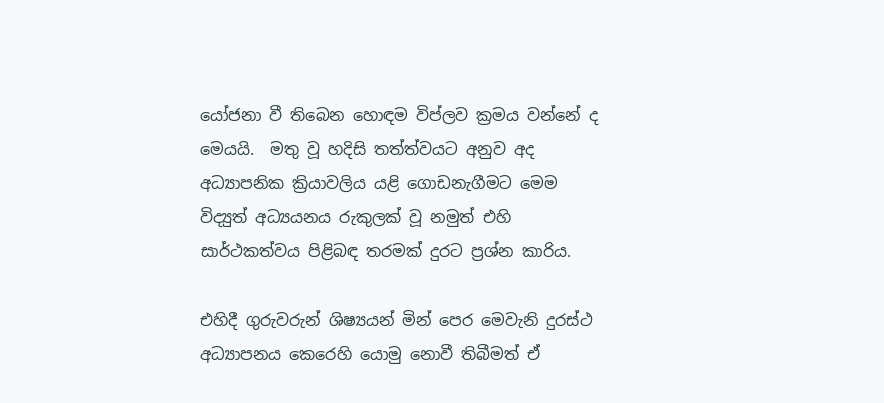යෝජනා වී තිබෙන හොඳම විප්ලව ක්‍රමය වන්නේ ද මෙයයි.  මතු වූ හදිසි තත්ත්වයට අනුව අද අධ්‍යාපනික ක්‍රියාවලිය යළි ගොඩනැගීමට මෙම විද්‍යුත් අධ්‍යයනය රුකුලක් වූ නමුත් එහි සාර්ථකත්වය පිළිබඳ තරමක් දුරට ප්‍රශ්න කාරිය.

එහිදී ගුරුවරුන් ශිෂ්‍යයන් මින් පෙර මෙවැනි දුරස්ථ අධ්‍යාපනය කෙරෙහි යොමු නොවී තිබීමත් ඒ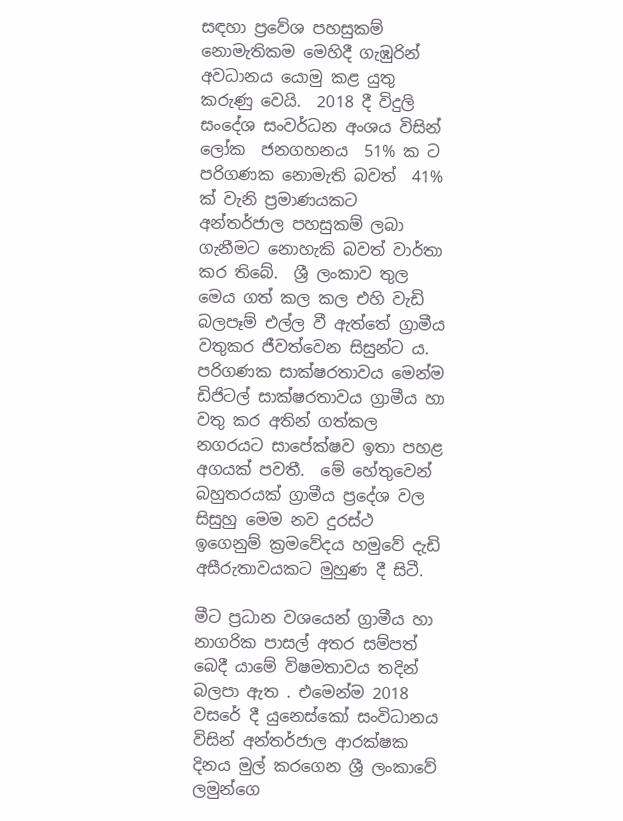සඳහා ප්‍රවේශ පහසුකම් නොමැතිකම මෙහිදී ගැඹුරින් අවධානය යොමු කළ යුතු කරුණු වෙයි.  2018 දී විදුලි සංදේශ සංවර්ධන අංශය විසින් ලෝක  ජනගහනය  51% ක ට පරිගණක නොමැති බවත්  41% ක් වැනි ප්‍රමාණයකට අන්තර්ජාල පහසුකම් ලබා ගැනීමට නොහැකි බවත් වාර්තා කර තිබේ.  ශ්‍රී ලංකාව තුල මෙය ගත් කල කල එහි වැඩි බලපෑම් එල්ල වී ඇත්තේ ග්‍රාමීය වතුකර ජීවත්වෙන සිසුන්ට ය.  පරිගණක සාක්ෂරතාවය මෙන්ම ඩිජිටල් සාක්ෂරතාවය ග්‍රාමීය හා වතු කර අතින් ගත්කල නගරයට සාපේක්ෂව ඉතා පහළ අගයක් පවතී.  මේ හේතුවෙන් බහුතරයක් ග්‍රාමීය ප්‍රදේශ වල සිසුහු මෙම නව දුරස්ථ ඉගෙනුම් ක්‍රමවේදය හමුවේ දැඩි අසීරුතාවයකට මුහුණ දී සිටී.

මීට ප්‍රධාන වශයෙන් ග්‍රාමීය හා නාගරික පාසල් අතර සම්පත් බෙදී යාමේ විෂමතාවය තදින් බලපා ඇත . එමෙන්ම 2018 වසරේ දී යුනෙස්කෝ සංවිධානය විසින් අන්තර්ජාල ආරක්ෂක දිනය මුල් කරගෙන ශ්‍රී ලංකාවේ ලමුන්ගෙ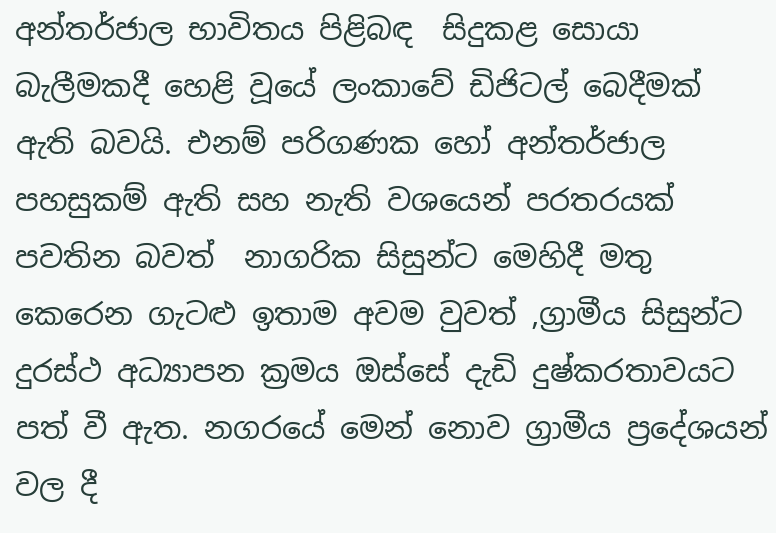අන්තර්ජාල භාවිතය පිළිබඳ  සිදුකළ සොයා බැලීමකදී හෙළි වූයේ ලංකාවේ ඩිජිටල් බෙදීමක් ඇති බවයි. එනම් පරිගණක හෝ අන්තර්ජාල පහසුකම් ඇති සහ නැති වශයෙන් පරතරයක් පවතින බවත්  නාගරික සිසුන්ට මෙහිදී මතු කෙරෙන ගැටළු ඉතාම අවම වුවත් ,ග්‍රාමීය සිසුන්ට දුරස්ථ අධ්‍යාපන ක්‍රමය ඔස්සේ දැඩි දුෂ්කරතාවයට පත් වී ඇත. නගරයේ මෙන් නොව ග්‍රාමීය ප්‍රදේශයන් වල දී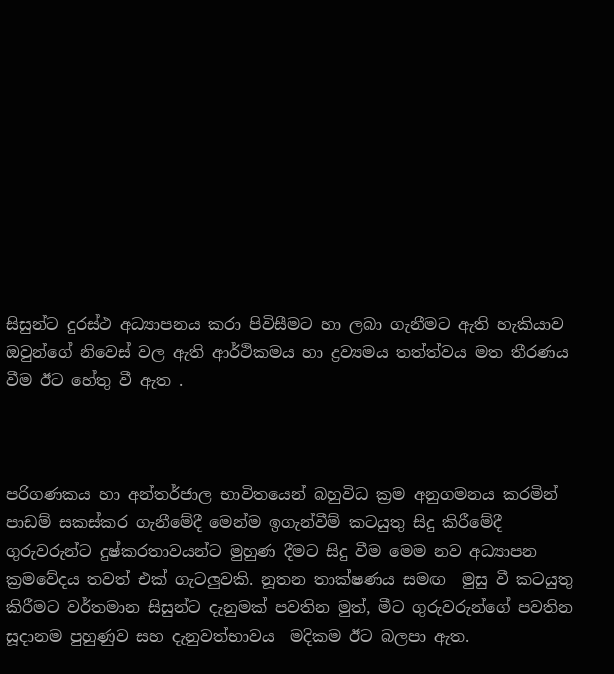සිසුන්ට දුරස්ථ අධ්‍යාපනය කරා පිවිසීමට හා ලබා ගැනීමට ඇති හැකියාව ඔවුන්ගේ නිවෙස් වල ඇති ආර්ථිකමය හා ද්‍රව්‍යමය තත්ත්වය මත තීරණය වීම ඊට හේතු වී ඇත .



පරිගණකය හා අන්තර්ජාල භාවිතයෙන් බහුවිධ ක්‍රම අනුගමනය කරමින් පාඩම් සකස්කර ගැනීමේදී මෙන්ම ඉගැන්වීම් කටයුතු සිදු කිරීමේදී ගුරුවරුන්ට දුෂ්කරතාවයන්ට මුහුණ දීමට සිදු වීම මෙම නව අධ්‍යාපන ක්‍රමවේදය තවත් එක් ගැටලුවකි. නූතන තාක්ෂණය සමඟ  මුසු වී කටයුතු කිරීමට වර්තමාන සිසුන්ට දැනුමක් පවතින මුත්, මීට ගුරුවරුන්ගේ පවතින සූදානම පුහුණුව සහ දැනුවත්භාවය  මදිකම ඊට බලපා ඇත.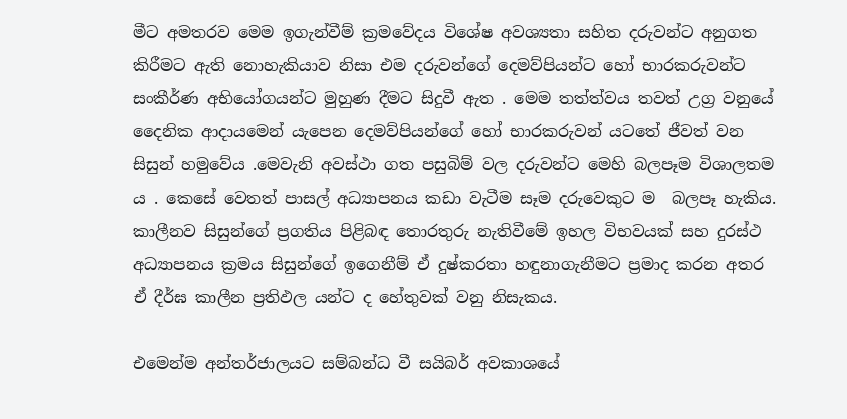මීට අමතරව මෙම ඉගැන්වීම් ක්‍රමවේදය විශේෂ අවශ්‍යතා සහිත දරුවන්ට අනුගත කිරීමට ඇති නොහැකියාව නිසා එම දරුවන්ගේ දෙමව්පියන්ට හෝ භාරකරුවන්ට සංකීර්ණ අභියෝගයන්ට මුහුණ දීමට සිදුවී ඇත . මෙම තත්ත්වය තවත් උග්‍ර වනුයේ දෛනික ආදායමෙන් යැපෙන දෙමව්පියන්ගේ හෝ භාරකරුවන් යටතේ ජීවත් වන සිසුන් හමුවේය .මෙවැනි අවස්ථා ගත පසුබිම් වල දරුවන්ට මෙහි බලපෑම විශාලතම ය . කෙසේ වෙතත් පාසල් අධ්‍යාපනය කඩා වැටීම සෑම දරුවෙකුට ම  බලපෑ හැකිය.    කාලීනව සිසුන්ගේ ප්‍රගතිය පිළිබඳ තොරතුරු නැතිවීමේ ඉහල විභවයක් සහ දුරස්ථ අධ්‍යාපනය ක්‍රමය සිසුන්ගේ ඉගෙනීම් ඒ දුෂ්කරතා හඳුනාගැනීමට ප්‍රමාද කරන අතර ඒ දීර්ඝ කාලීන ප්‍රතිඵල යන්ට ද හේතුවක් වනු නිසැකය.

එමෙන්ම අන්තර්ජාලයට සම්බන්ධ වී සයිබර් අවකාශයේ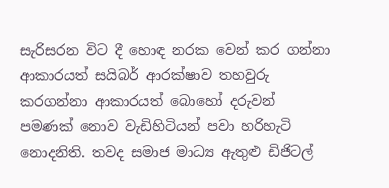සැරිසරන විට දී හොඳ නරක වෙන් කර ගන්නා ආකාරයත් සයිබර් ආරක්ෂාව තහවුරු කරගන්නා ආකාරයත් බොහෝ දරුවන් පමණක් නොව වැඩිහිටියන් පවා හරිහැටි නොදනිති. තවද සමාජ මාධ්‍ය ඇතුළු ඩිජිටල්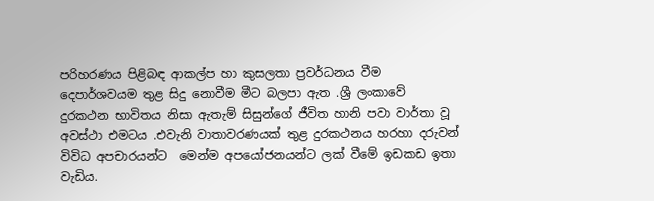පරිහරණය පිළිබඳ ආකල්ප හා කුසලතා ප්‍රවර්ධනය වීම දෙපාර්ශවයම තුළ සිදු නොවීම මීට බලපා ඇත .ශ්‍රී ලංකාවේ දුරකථන භාවිතය නිසා ඇතැම් සිසුන්ගේ ජීවිත හානි පවා වාර්තා වූ අවස්ථා එමටය .එවැනි වාතාවරණයක් තුළ දුරකථනය හරහා දරුවන් විවිධ අපචාරයන්ට  මෙන්ම අපයෝජනයන්ට ලක් වීමේ ඉඩකඩ ඉතා වැඩිය.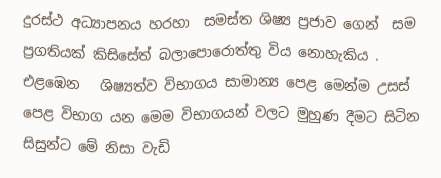දුරස්ථ අධ්‍යාපනය හරහා  සමස්ත ශිෂ්‍ය ප්‍රජාව ගෙන්  සම ප්‍රගතියක් කිසිසේත් බලාපොරොත්තු විය නොහැකිය . එළඹෙන   ශිෂ්‍යත්ව විභාගය සාමාන්‍ය පෙළ මෙන්ම උසස් පෙළ විභාග යන මෙම විභාගයන් වලට මුහුණ දීමට සිටින සිසුන්ට මේ නිසා වැඩි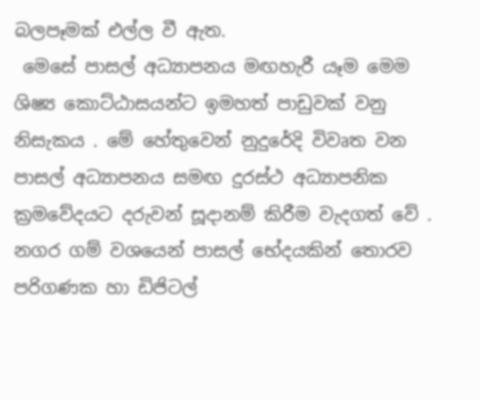බලපෑමක් එල්ල වී ඇත.
 මෙසේ පාසල් අධ්‍යාපනය මඟහැරී යෑම මෙම ශිෂ්‍ය කොට්ඨාසයන්ට ඉමහත් පාඩුවක් වනු නිසැකය . මේ හේතුවෙන් නුදුරේදි විවෘත වන පාසල් අධ්‍යාපනය සමඟ දුරස්ථ අධ්‍යාපනික ක්‍රමවේදයට දරුවන් සූදානම් කිරීම වැදගත් වේ . නගර ගම් වශයෙන් පාසල් භේදයකින් තොරව පරිගණක හා ඩිජිටල්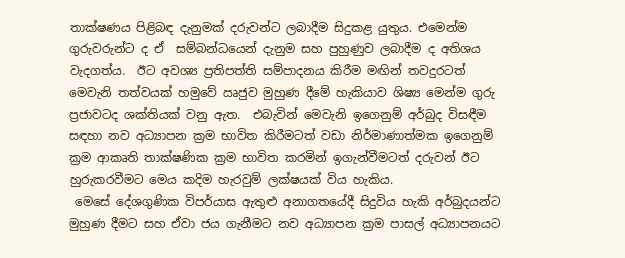තාක්ෂණය පිළිබඳ දැනුමක් දරුවන්ට ලබාදීම සිදුකළ යුතුය. එමෙන්ම ගුරුවරුන්ට ද ඒ  සම්බන්ධයෙන් දැනුම සහ පුහුණුව ලබාදීම ද අතිශය වැදගත්ය.  ඊට අවශ්‍ය ප්‍රතිපත්ති සම්පාදනය කිරීම මඟින් තවදුරටත් මෙවැනි තත්වයක් හමුවේ ඍජුව මුහුණ දීමේ හැකියාව ශිෂ්‍ය මෙන්ම ගුරු ප්‍රජාවටද ශක්තියක් වනු ඇත.  එබැවින් මෙවැනි ඉගෙනුම් අර්බුද විසඳීම සඳහා නව අධ්‍යාපන ක්‍රම භාවිත කිරීමටත් වඩා නිර්මාණාත්මක ඉගෙනුම් ක්‍රම ආකෘති තාක්ෂණික ක්‍රම භාවිත කරමින් ඉගැන්වීමටත් දරුවන් ඊට   හුරුකරවීමට මෙය කදිම හැරවුම් ලක්ෂයක් විය හැකිය.
 මෙසේ දේශගුණික විපර්යාස ඇතුළු අනාගතයේදී සිදුවිය හැකි අර්බුදයන්ට මුහුණ දීමට සහ ඒවා ජය ගැනීමට නව අධ්‍යාපන ක්‍රම පාසල් අධ්‍යාපනයට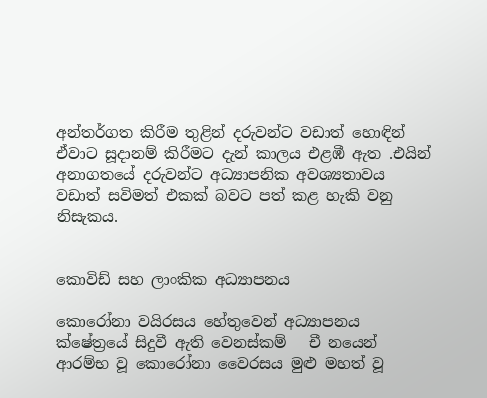අන්තර්ගත කිරීම තුළින් දරුවන්ට වඩාත් හොඳින් ඒවාට සූදානම් කිරීමට දැන් කාලය එළඹී ඇත .එයින්  අනාගතයේ දරුවන්ට අධ්‍යාපනික අවශ්‍යතාවය වඩාත් සවිමත් එකක් බවට පත් කළ හැකි වනු නිසැකය.


කොවිඩ් සහ ලාංකික අධ්‍යාපනය

කොරෝනා වයිරසය හේතුවෙන් අධ්‍යාපනය ක්ෂේත්‍රයේ සිදුවී ඇති වෙනස්කම්   චී නයෙන් ආරම්භ වූ කොරෝනා වෛරසය මුළු මහත් වූ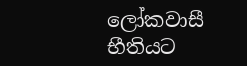ලෝකවාසී භීතියට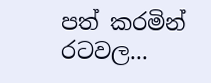පත් කරමින් රටවල...